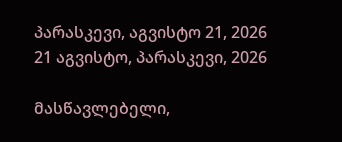პარასკევი, აგვისტო 21, 2026
21 აგვისტო, პარასკევი, 2026

მასწავლებელი,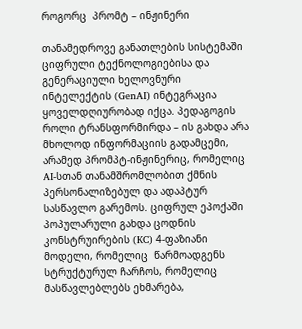როგორც  პრომტ – ინჟინერი

თანამედროვე განათლების სისტემაში ციფრული ტექნოლოგიებისა და გენერაციული ხელოვნური ინტელექტის (GenAI) ინტეგრაცია ყოველდღიურობად იქცა. პედაგოგის როლი ტრანსფორმირდა – ის გახდა არა მხოლოდ ინფორმაციის გადამცემი, არამედ პრომპტ-ინჟინერიც, რომელიც AI-სთან თანამშრომლობით ქმნის პერსონალიზებულ და ადაპტურ სასწავლო გარემოს. ციფრულ ეპოქაში პოპულარული გახდა ცოდნის კონსტრუირების (KC) 4-ფაზიანი მოდელი, რომელიც  წარმოადგენს სტრუქტურულ ჩარჩოს, რომელიც მასწავლებლებს ეხმარება,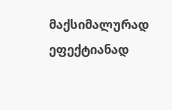მაქსიმალურად ეფექტიანად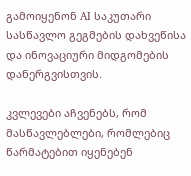გამოიყენონ AI საკუთარი სასწავლო გეგმების დახვეწისა და ინოვაციური მიდგომების დანერგვისთვის.

კვლევები აჩვენებს, რომ მასწავლებლები, რომლებიც წარმატებით იყენებენ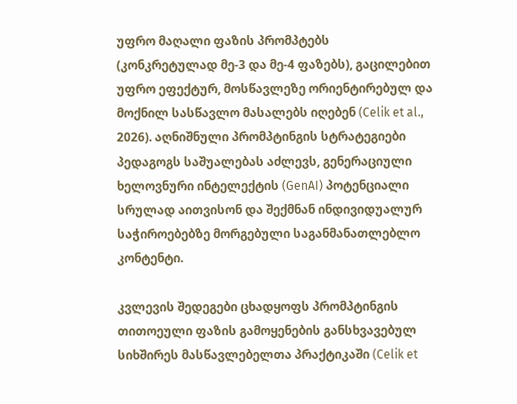უფრო მაღალი ფაზის პრომპტებს (კონკრეტულად მე-3 და მე-4 ფაზებს), გაცილებით უფრო ეფექტურ, მოსწავლეზე ორიენტირებულ და მოქნილ სასწავლო მასალებს იღებენ (Celik et al., 2026). აღნიშნული პრომპტინგის სტრატეგიები პედაგოგს საშუალებას აძლევს, გენერაციული ხელოვნური ინტელექტის (GenAI) პოტენციალი სრულად აითვისონ და შექმნან ინდივიდუალურ საჭიროებებზე მორგებული საგანმანათლებლო კონტენტი.

კვლევის შედეგები ცხადყოფს პრომპტინგის თითოეული ფაზის გამოყენების განსხვავებულ სიხშირეს მასწავლებელთა პრაქტიკაში (Celik et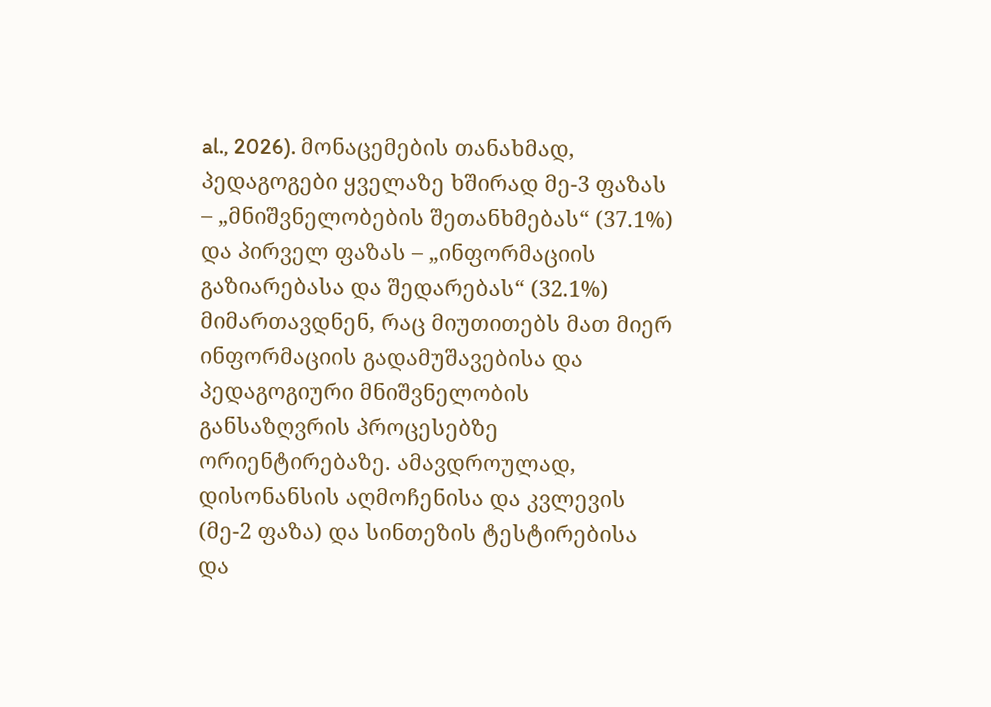al., 2026). მონაცემების თანახმად, პედაგოგები ყველაზე ხშირად მე-3 ფაზას – „მნიშვნელობების შეთანხმებას“ (37.1%) და პირველ ფაზას – „ინფორმაციის გაზიარებასა და შედარებას“ (32.1%) მიმართავდნენ, რაც მიუთითებს მათ მიერ ინფორმაციის გადამუშავებისა და პედაგოგიური მნიშვნელობის განსაზღვრის პროცესებზე ორიენტირებაზე. ამავდროულად, დისონანსის აღმოჩენისა და კვლევის (მე-2 ფაზა) და სინთეზის ტესტირებისა და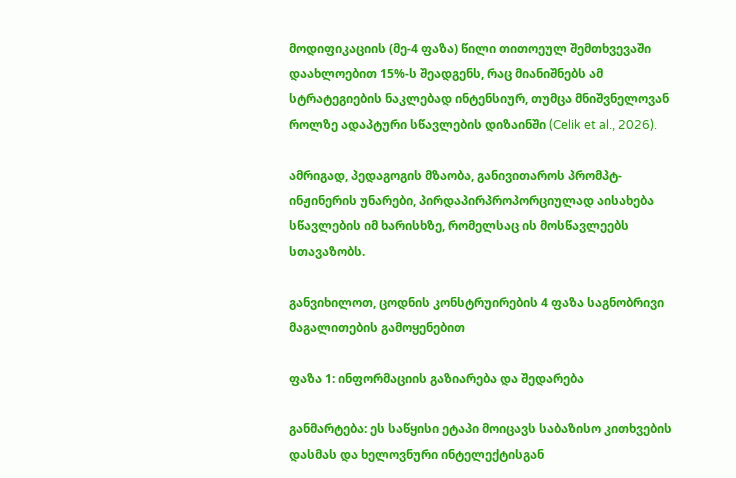მოდიფიკაციის (მე-4 ფაზა) წილი თითოეულ შემთხვევაში დაახლოებით 15%-ს შეადგენს, რაც მიანიშნებს ამ სტრატეგიების ნაკლებად ინტენსიურ, თუმცა მნიშვნელოვან როლზე ადაპტური სწავლების დიზაინში (Celik et al., 2026).

ამრიგად, პედაგოგის მზაობა, განივითაროს პრომპტ-ინჟინერის უნარები, პირდაპირპროპორციულად აისახება  სწავლების იმ ხარისხზე, რომელსაც ის მოსწავლეებს სთავაზობს.

განვიხილოთ, ცოდნის კონსტრუირების 4 ფაზა საგნობრივი მაგალითების გამოყენებით

ფაზა 1: ინფორმაციის გაზიარება და შედარება

განმარტება: ეს საწყისი ეტაპი მოიცავს საბაზისო კითხვების დასმას და ხელოვნური ინტელექტისგან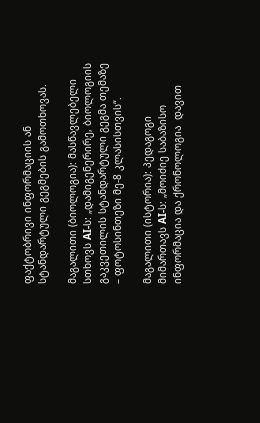ფაქტობრივი ინფორმაციის ან სტანდარტული გეგმების გამოთხოვას.

მაგალითი (ბიოლოგია): მასწავლებელი სთხოვს AI-ს: „დამიგენერირე, ბიოლოგიის გაკვეთილის სტანდარტული გეგმა თემაზე – ფოტოსინთეზი მე-8 კლასისთვის“.

მაგალითი (ისტორია): პედაგოგი მიმართავს AI-ს: „მოიძიე საბაზისო ინფორმაცია და ქრონოლოგია  დავით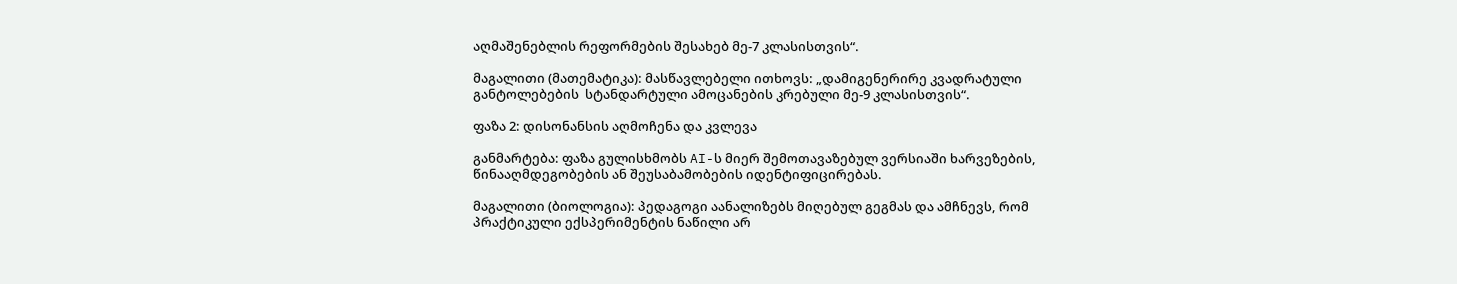აღმაშენებლის რეფორმების შესახებ მე-7 კლასისთვის“.

მაგალითი (მათემატიკა): მასწავლებელი ითხოვს: „დამიგენერირე კვადრატული განტოლებების  სტანდარტული ამოცანების კრებული მე-9 კლასისთვის“.

ფაზა 2: დისონანსის აღმოჩენა და კვლევა

განმარტება: ფაზა გულისხმობს AI-ს მიერ შემოთავაზებულ ვერსიაში ხარვეზების, წინააღმდეგობების ან შეუსაბამობების იდენტიფიცირებას.

მაგალითი (ბიოლოგია): პედაგოგი აანალიზებს მიღებულ გეგმას და ამჩნევს, რომ პრაქტიკული ექსპერიმენტის ნაწილი არ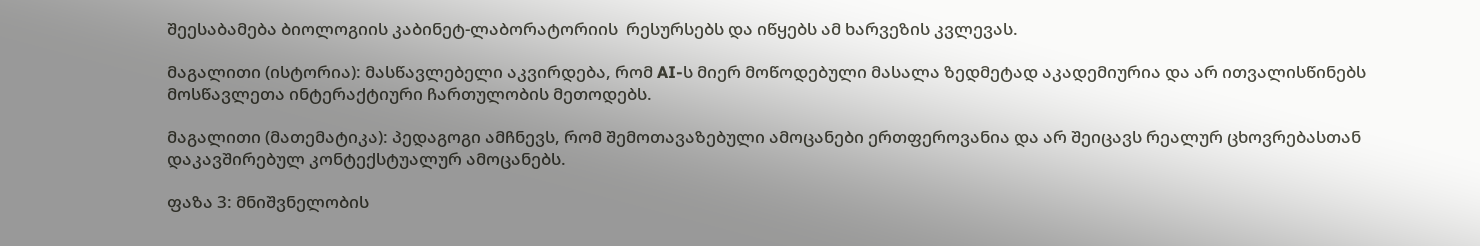შეესაბამება ბიოლოგიის კაბინეტ-ლაბორატორიის  რესურსებს და იწყებს ამ ხარვეზის კვლევას.

მაგალითი (ისტორია): მასწავლებელი აკვირდება, რომ AI-ს მიერ მოწოდებული მასალა ზედმეტად აკადემიურია და არ ითვალისწინებს მოსწავლეთა ინტერაქტიური ჩართულობის მეთოდებს.

მაგალითი (მათემატიკა): პედაგოგი ამჩნევს, რომ შემოთავაზებული ამოცანები ერთფეროვანია და არ შეიცავს რეალურ ცხოვრებასთან დაკავშირებულ კონტექსტუალურ ამოცანებს.

ფაზა 3: მნიშვნელობის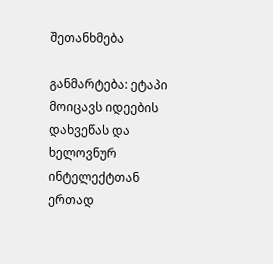შეთანხმება

განმარტება: ეტაპი მოიცავს იდეების დახვეწას და ხელოვნურ ინტელექტთან ერთად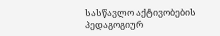სასწავლო აქტივობების პედაგოგიურ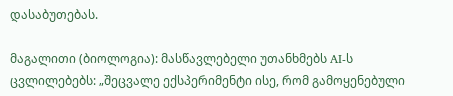დასაბუთებას.

მაგალითი (ბიოლოგია): მასწავლებელი უთანხმებს AI-ს ცვლილებებს: „შეცვალე ექსპერიმენტი ისე, რომ გამოყენებული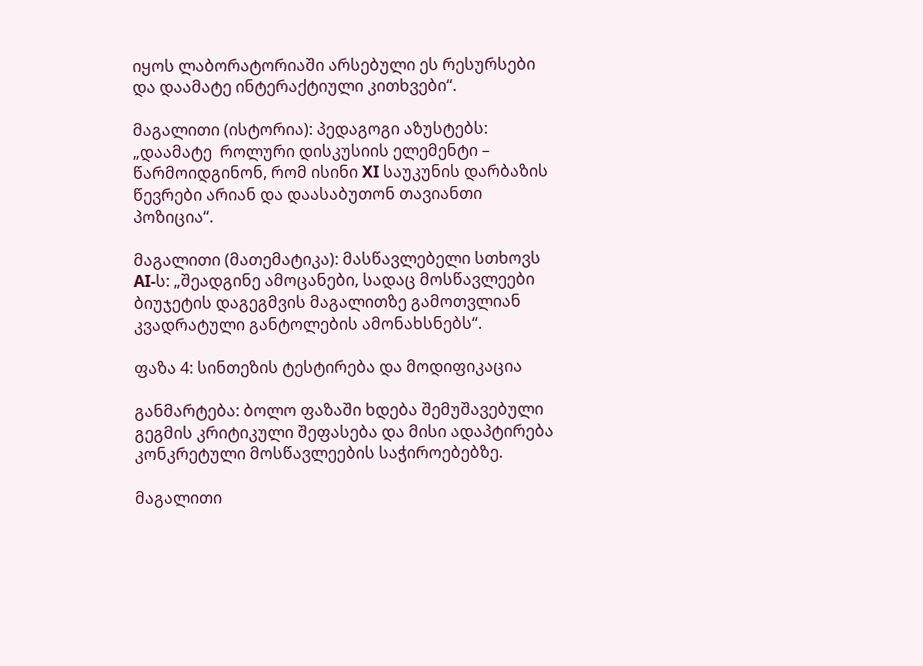იყოს ლაბორატორიაში არსებული ეს რესურსები და დაამატე ინტერაქტიული კითხვები“.

მაგალითი (ისტორია): პედაგოგი აზუსტებს: „დაამატე  როლური დისკუსიის ელემენტი – წარმოიდგინონ, რომ ისინი XI საუკუნის დარბაზის წევრები არიან და დაასაბუთონ თავიანთი პოზიცია“.

მაგალითი (მათემატიკა): მასწავლებელი სთხოვს AI-ს: „შეადგინე ამოცანები, სადაც მოსწავლეები ბიუჯეტის დაგეგმვის მაგალითზე გამოთვლიან კვადრატული განტოლების ამონახსნებს“.

ფაზა 4: სინთეზის ტესტირება და მოდიფიკაცია

განმარტება: ბოლო ფაზაში ხდება შემუშავებული გეგმის კრიტიკული შეფასება და მისი ადაპტირება კონკრეტული მოსწავლეების საჭიროებებზე.

მაგალითი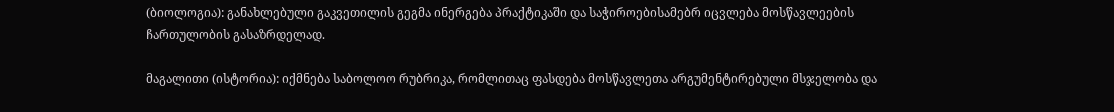(ბიოლოგია): განახლებული გაკვეთილის გეგმა ინერგება პრაქტიკაში და საჭიროებისამებრ იცვლება მოსწავლეების ჩართულობის გასაზრდელად.

მაგალითი (ისტორია): იქმნება საბოლოო რუბრიკა, რომლითაც ფასდება მოსწავლეთა არგუმენტირებული მსჯელობა და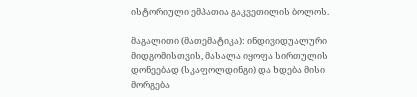ისტორიული ემპათია გაკვეთილის ბოლოს.

მაგალითი (მათემატიკა): ინდივიდუალური მიდგომისთვის, მასალა იყოფა სირთულის დონეებად (სკაფოლდინგი) და ხდება მისი მორგება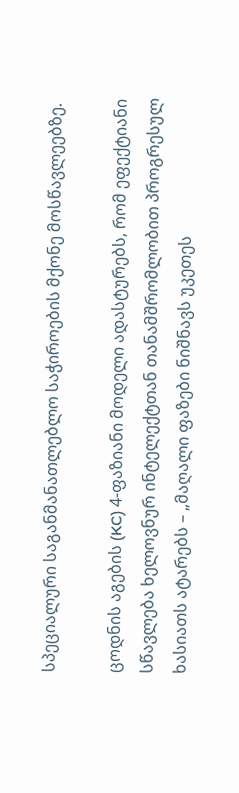სპეციალური საგანმანათლებლო საჭიროების მქონე მოსწავლეებზე.

ცოდნის აგების (KC) 4-ფაზიანი მოდელი ადასტურებს, რომ ეფექტიანი სწავლება ხელოვნურ ინტელექტთან თანამშრომლობით პროგრესულ ხასიათს ატარებს – „მაღალი ფაზები ნიშნავს უკეთეს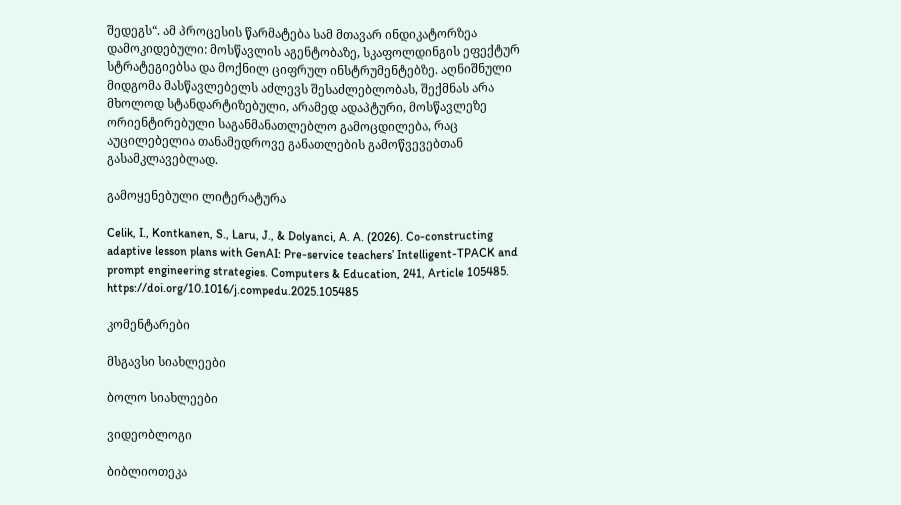შედეგს“. ამ პროცესის წარმატება სამ მთავარ ინდიკატორზეა დამოკიდებული: მოსწავლის აგენტობაზე, სკაფოლდინგის ეფექტურ სტრატეგიებსა და მოქნილ ციფრულ ინსტრუმენტებზე. აღნიშნული მიდგომა მასწავლებელს აძლევს შესაძლებლობას, შექმნას არა მხოლოდ სტანდარტიზებული, არამედ ადაპტური, მოსწავლეზე ორიენტირებული საგანმანათლებლო გამოცდილება, რაც აუცილებელია თანამედროვე განათლების გამოწვევებთან გასამკლავებლად.

გამოყენებული ლიტერატურა

Celik, I., Kontkanen, S., Laru, J., & Dolyanci, A. A. (2026). Co-constructing adaptive lesson plans with GenAI: Pre-service teachers’ Intelligent-TPACK and prompt engineering strategies. Computers & Education, 241, Article 105485. https://doi.org/10.1016/j.compedu.2025.105485

კომენტარები

მსგავსი სიახლეები

ბოლო სიახლეები

ვიდეობლოგი

ბიბლიოთეკა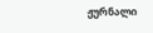ჟურნალი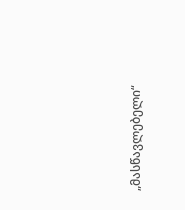„მასწავლებელი“